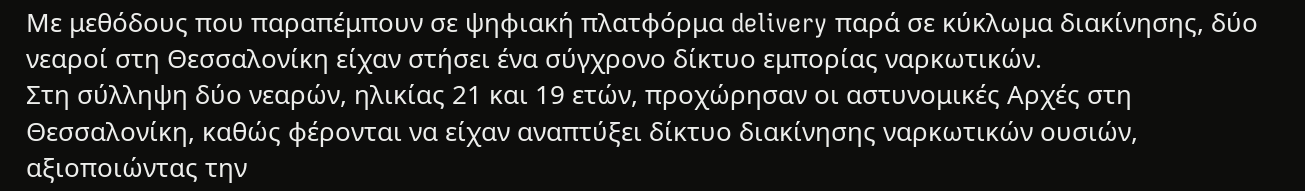Με μεθόδους που παραπέμπουν σε ψηφιακή πλατφόρμα delivery παρά σε κύκλωμα διακίνησης, δύο νεαροί στη Θεσσαλονίκη είχαν στήσει ένα σύγχρονο δίκτυο εμπορίας ναρκωτικών.
Στη σύλληψη δύο νεαρών, ηλικίας 21 και 19 ετών, προχώρησαν οι αστυνομικές Αρχές στη Θεσσαλονίκη, καθώς φέρονται να είχαν αναπτύξει δίκτυο διακίνησης ναρκωτικών ουσιών, αξιοποιώντας την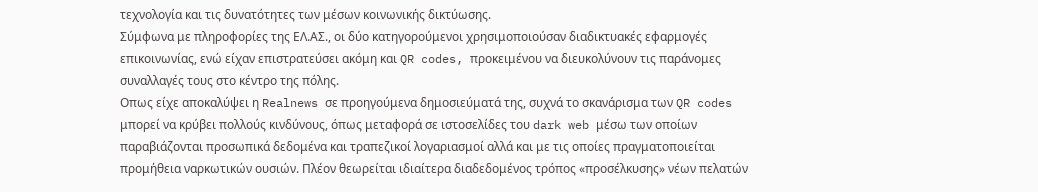τεχνολογία και τις δυνατότητες των μέσων κοινωνικής δικτύωσης.
Σύμφωνα με πληροφορίες της ΕΛ.ΑΣ., οι δύο κατηγορούμενοι χρησιμοποιούσαν διαδικτυακές εφαρμογές επικοινωνίας, ενώ είχαν επιστρατεύσει ακόμη και QR codes, προκειμένου να διευκολύνουν τις παράνομες συναλλαγές τους στο κέντρο της πόλης.
Οπως είχε αποκαλύψει η Realnews σε προηγούμενα δημοσιεύματά της, συχνά το σκανάρισμα των QR codes μπορεί να κρύβει πολλούς κινδύνους, όπως μεταφορά σε ιστοσελίδες του dark web μέσω των οποίων παραβιάζονται προσωπικά δεδομένα και τραπεζικοί λογαριασμοί αλλά και με τις οποίες πραγματοποιείται προμήθεια ναρκωτικών ουσιών. Πλέον θεωρείται ιδιαίτερα διαδεδομένος τρόπος «προσέλκυσης» νέων πελατών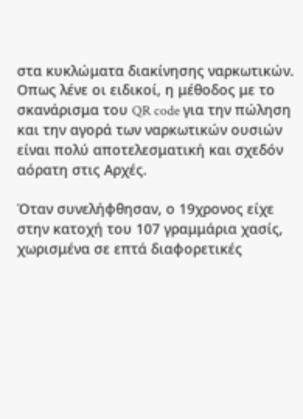στα κυκλώματα διακίνησης ναρκωτικών. Οπως λένε οι ειδικοί, η μέθοδος με το σκανάρισμα του QR code για την πώληση και την αγορά των ναρκωτικών ουσιών είναι πολύ αποτελεσματική και σχεδόν αόρατη στις Αρχές.

Όταν συνελήφθησαν, ο 19χρονος είχε στην κατοχή του 107 γραμμάρια χασίς, χωρισμένα σε επτά διαφορετικές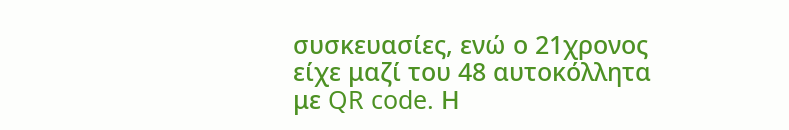συσκευασίες, ενώ ο 21χρονος είχε μαζί του 48 αυτοκόλλητα με QR code. Η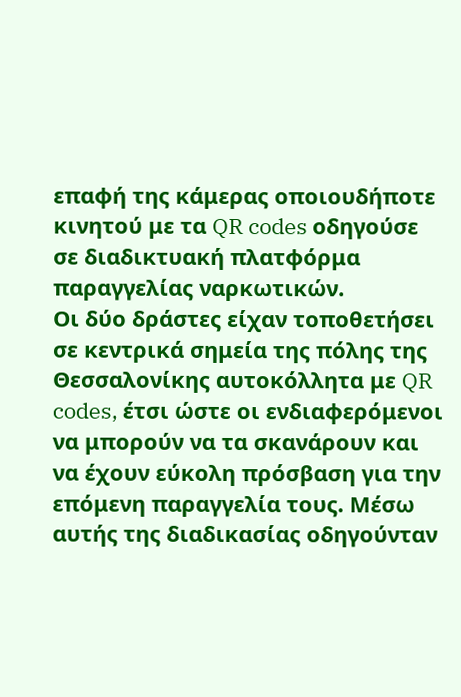επαφή της κάμερας οποιουδήποτε κινητού με τα QR codes οδηγούσε σε διαδικτυακή πλατφόρμα παραγγελίας ναρκωτικών.
Οι δύο δράστες είχαν τοποθετήσει σε κεντρικά σημεία της πόλης της Θεσσαλονίκης αυτοκόλλητα με QR codes, έτσι ώστε οι ενδιαφερόμενοι να μπορούν να τα σκανάρουν και να έχουν εύκολη πρόσβαση για την επόμενη παραγγελία τους. Μέσω αυτής της διαδικασίας οδηγούνταν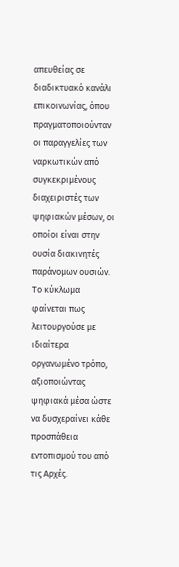απευθείας σε διαδικτυακό κανάλι επικοινωνίας, όπου πραγματοποιούνταν οι παραγγελίες των ναρκωτικών από συγκεκριμένους διαχειριστές των ψηφιακών μέσων, οι οποίοι είναι στην ουσία διακινητές παράνομων ουσιών. Το κύκλωμα φαίνεται πως λειτουργούσε με ιδιαίτερα οργανωμένο τρόπο, αξιοποιώντας ψηφιακά μέσα ώστε να δυσχεραίνει κάθε προσπάθεια εντοπισμού του από τις Αρχές.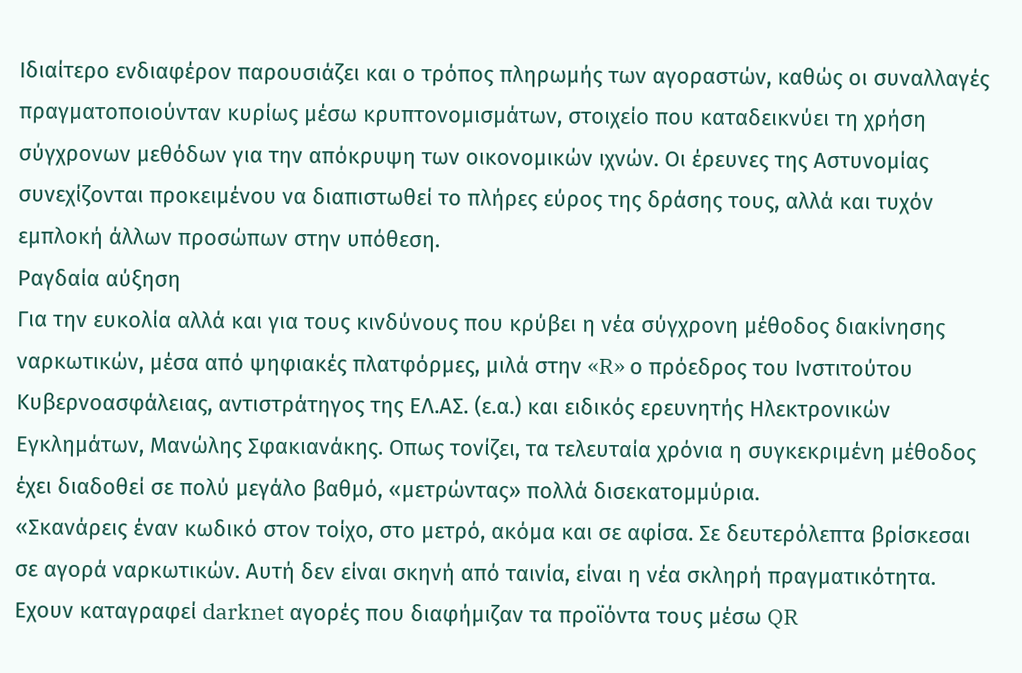Ιδιαίτερο ενδιαφέρον παρουσιάζει και ο τρόπος πληρωμής των αγοραστών, καθώς οι συναλλαγές πραγματοποιούνταν κυρίως μέσω κρυπτονομισμάτων, στοιχείο που καταδεικνύει τη χρήση σύγχρονων μεθόδων για την απόκρυψη των οικονομικών ιχνών. Οι έρευνες της Αστυνομίας συνεχίζονται προκειμένου να διαπιστωθεί το πλήρες εύρος της δράσης τους, αλλά και τυχόν εμπλοκή άλλων προσώπων στην υπόθεση.
Ραγδαία αύξηση
Για την ευκολία αλλά και για τους κινδύνους που κρύβει η νέα σύγχρονη μέθοδος διακίνησης ναρκωτικών, μέσα από ψηφιακές πλατφόρμες, μιλά στην «R» ο πρόεδρος του Ινστιτούτου Κυβερνοασφάλειας, αντιστράτηγος της ΕΛ.ΑΣ. (ε.α.) και ειδικός ερευνητής Ηλεκτρονικών Εγκλημάτων, Μανώλης Σφακιανάκης. Οπως τονίζει, τα τελευταία χρόνια η συγκεκριμένη μέθοδος έχει διαδοθεί σε πολύ μεγάλο βαθμό, «μετρώντας» πολλά δισεκατομμύρια.
«Σκανάρεις έναν κωδικό στον τοίχο, στο μετρό, ακόμα και σε αφίσα. Σε δευτερόλεπτα βρίσκεσαι σε αγορά ναρκωτικών. Αυτή δεν είναι σκηνή από ταινία, είναι η νέα σκληρή πραγματικότητα. Εχουν καταγραφεί darknet αγορές που διαφήμιζαν τα προϊόντα τους μέσω QR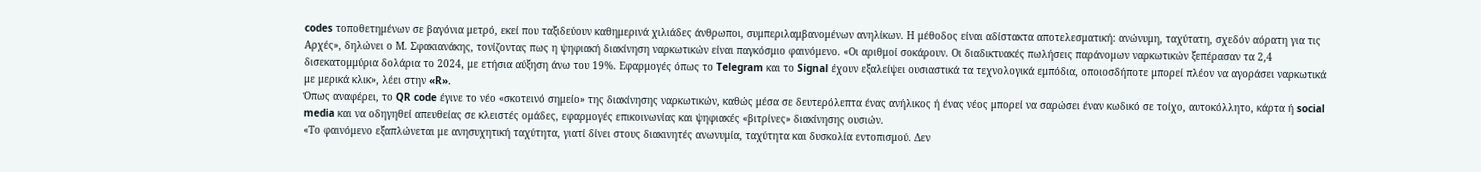codes τοποθετημένων σε βαγόνια μετρό, εκεί που ταξιδεύουν καθημερινά χιλιάδες άνθρωποι, συμπεριλαμβανομένων ανηλίκων. Η μέθοδος είναι αδίστακτα αποτελεσματική: ανώνυμη, ταχύτατη, σχεδόν αόρατη για τις Αρχές», δηλώνει ο Μ. Σφακιανάκης, τονίζοντας πως η ψηφιακή διακίνηση ναρκωτικών είναι παγκόσμιο φαινόμενο. «Οι αριθμοί σοκάρουν. Οι διαδικτυακές πωλήσεις παράνομων ναρκωτικών ξεπέρασαν τα 2,4 δισεκατομμύρια δολάρια το 2024, με ετήσια αύξηση άνω του 19%. Εφαρμογές όπως το Telegram και το Signal έχουν εξαλείψει ουσιαστικά τα τεχνολογικά εμπόδια, οποιοσδήποτε μπορεί πλέον να αγοράσει ναρκωτικά με μερικά κλικ», λέει στην «R».
Όπως αναφέρει, το QR code έγινε το νέο «σκοτεινό σημείο» της διακίνησης ναρκωτικών, καθώς μέσα σε δευτερόλεπτα ένας ανήλικος ή ένας νέος μπορεί να σαρώσει έναν κωδικό σε τοίχο, αυτοκόλλητο, κάρτα ή social media και να οδηγηθεί απευθείας σε κλειστές ομάδες, εφαρμογές επικοινωνίας και ψηφιακές «βιτρίνες» διακίνησης ουσιών.
«Το φαινόμενο εξαπλώνεται με ανησυχητική ταχύτητα, γιατί δίνει στους διακινητές ανωνυμία, ταχύτητα και δυσκολία εντοπισμού. Δεν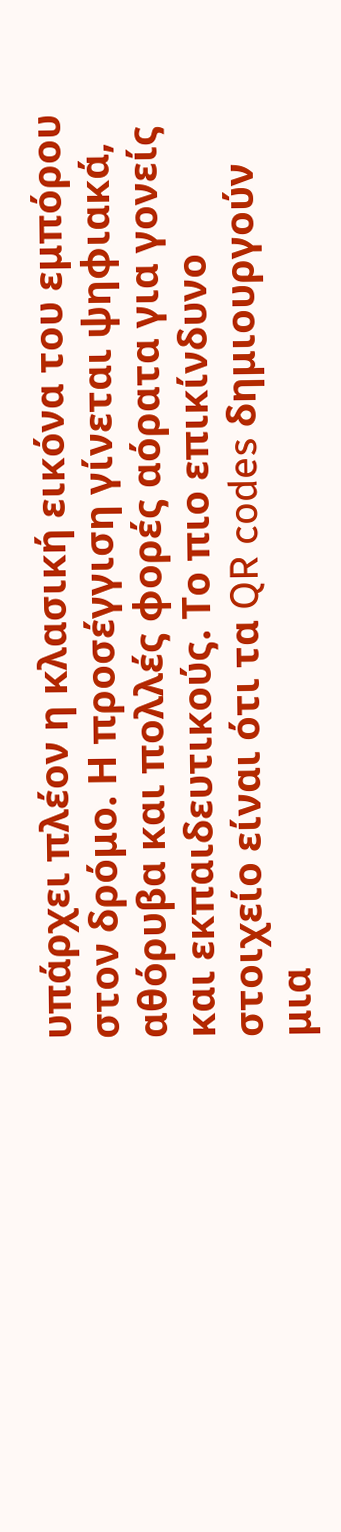υπάρχει πλέον η κλασική εικόνα του εμπόρου στον δρόμο. Η προσέγγιση γίνεται ψηφιακά, αθόρυβα και πολλές φορές αόρατα για γονείς και εκπαιδευτικούς. Το πιο επικίνδυνο στοιχείο είναι ότι τα QR codes δημιουργούν μια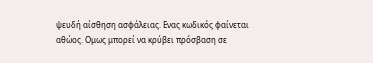ψευδή αίσθηση ασφάλειας. Ενας κωδικός φαίνεται αθώος. Ομως μπορεί να κρύβει πρόσβαση σε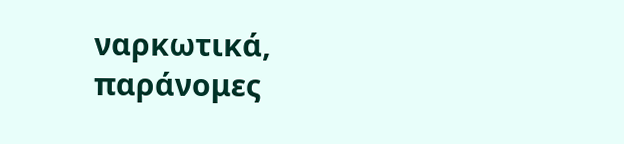ναρκωτικά, παράνομες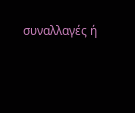συναλλαγές ή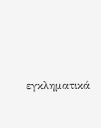εγκληματικά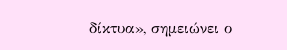δίκτυα», σημειώνει ο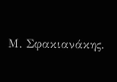Μ. Σφακιανάκης.